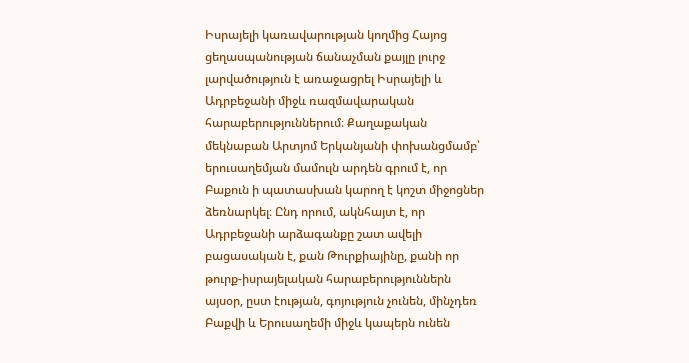Իսրայելի կառավարության կողմից Հայոց ցեղասպանության ճանաչման քայլը լուրջ լարվածություն է առաջացրել Իսրայելի և Ադրբեջանի միջև ռազմավարական հարաբերություններում։ Քաղաքական մեկնաբան Արտյոմ Երկանյանի փոխանցմամբ՝ երուսաղեմյան մամուլն արդեն գրում է, որ Բաքուն ի պատասխան կարող է կոշտ միջոցներ ձեռնարկել։ Ընդ որում, ակնհայտ է, որ Ադրբեջանի արձագանքը շատ ավելի բացասական է, քան Թուրքիայինը, քանի որ թուրք-իսրայելական հարաբերություններն այսօր, ըստ էության, գոյություն չունեն, մինչդեռ Բաքվի և Երուսաղեմի միջև կապերն ունեն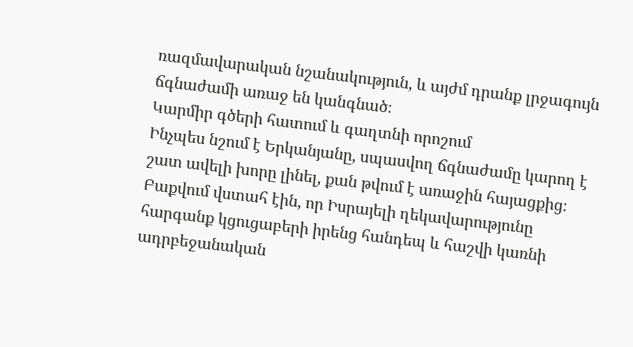ռազմավարական նշանակություն, և այժմ դրանք լրջագույն ճգնաժամի առաջ են կանգնած։
Կարմիր գծերի հատում և գաղտնի որոշում
Ինչպես նշում է Երկանյանը, սպասվող ճգնաժամը կարող է շատ ավելի խորը լինել, քան թվում է առաջին հայացքից։ Բաքվում վստահ էին, որ Իսրայելի ղեկավարությունը հարգանք կցուցաբերի իրենց հանդեպ և հաշվի կառնի ադրբեջանական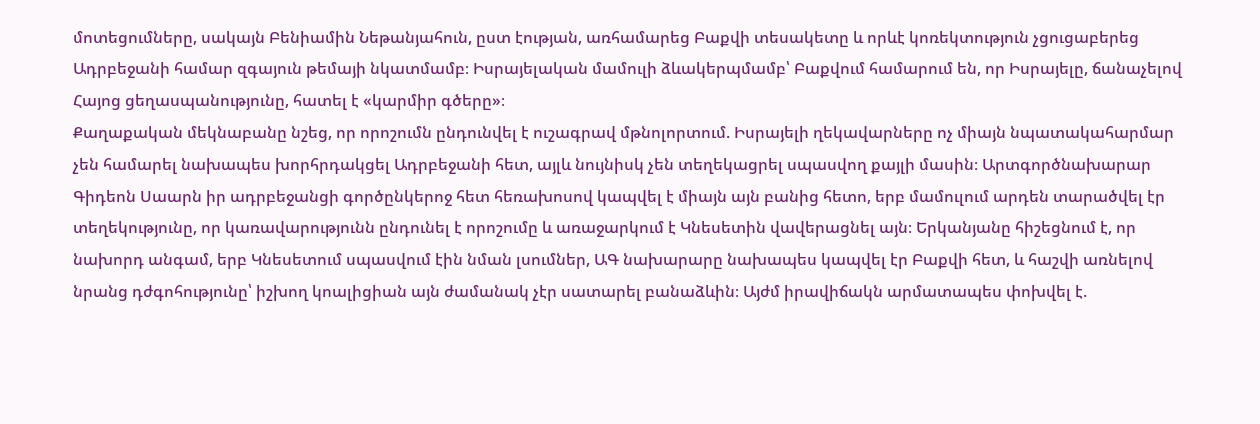մոտեցումները, սակայն Բենիամին Նեթանյահուն, ըստ էության, առհամարեց Բաքվի տեսակետը և որևէ կոռեկտություն չցուցաբերեց Ադրբեջանի համար զգայուն թեմայի նկատմամբ։ Իսրայելական մամուլի ձևակերպմամբ՝ Բաքվում համարում են, որ Իսրայելը, ճանաչելով Հայոց ցեղասպանությունը, հատել է «կարմիր գծերը»։
Քաղաքական մեկնաբանը նշեց, որ որոշումն ընդունվել է ուշագրավ մթնոլորտում. Իսրայելի ղեկավարները ոչ միայն նպատակահարմար չեն համարել նախապես խորհրդակցել Ադրբեջանի հետ, այլև նույնիսկ չեն տեղեկացրել սպասվող քայլի մասին։ Արտգործնախարար Գիդեոն Սաարն իր ադրբեջանցի գործընկերոջ հետ հեռախոսով կապվել է միայն այն բանից հետո, երբ մամուլում արդեն տարածվել էր տեղեկությունը, որ կառավարությունն ընդունել է որոշումը և առաջարկում է Կնեսետին վավերացնել այն։ Երկանյանը հիշեցնում է, որ նախորդ անգամ, երբ Կնեսետում սպասվում էին նման լսումներ, ԱԳ նախարարը նախապես կապվել էր Բաքվի հետ, և հաշվի առնելով նրանց դժգոհությունը՝ իշխող կոալիցիան այն ժամանակ չէր սատարել բանաձևին։ Այժմ իրավիճակն արմատապես փոխվել է.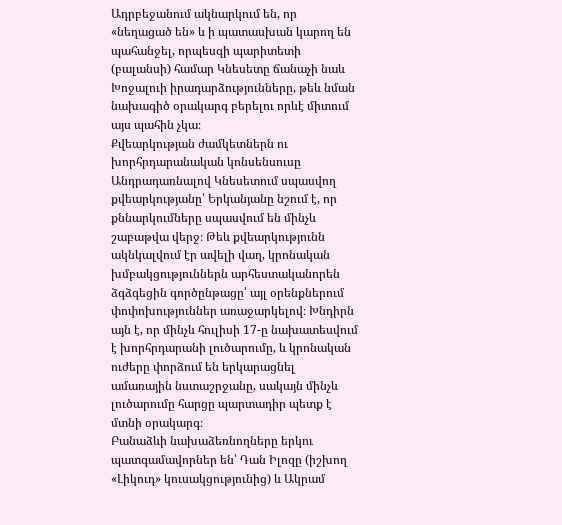Ադրբեջանում ակնարկում են, որ «նեղացած են» և ի պատասխան կարող են պահանջել, որպեսզի պարիտետի (բալանսի) համար Կնեսետը ճանաչի նաև Խոջալուի իրադարձությունները, թեև նման նախագիծ օրակարգ բերելու որևէ միտում այս պահին չկա։
Քվեարկության ժամկետներն ու խորհրդարանական կոնսենսուսը
Անդրադառնալով Կնեսետում սպասվող քվեարկությանը՝ Երկանյանը նշում է, որ քննարկումները սպասվում են մինչև շաբաթվա վերջ։ Թեև քվեարկությունն ակնկալվում էր ավելի վաղ, կրոնական խմբակցություններն արհեստականորեն ձգձգեցին գործընթացը՝ այլ օրենքներում փոփոխություններ առաջարկելով։ Խնդիրն այն է, որ մինչև հուլիսի 17-ը նախատեսվում է խորհրդարանի լուծարումը, և կրոնական ուժերը փորձում են երկարացնել ամառային նստաշրջանը, սակայն մինչև լուծարումը հարցը պարտադիր պետք է մտնի օրակարգ։
Բանաձևի նախաձեռնողները երկու պատգամավորներ են՝ Դան Իլոզը (իշխող «Լիկուդ» կուսակցությունից) և Ակրամ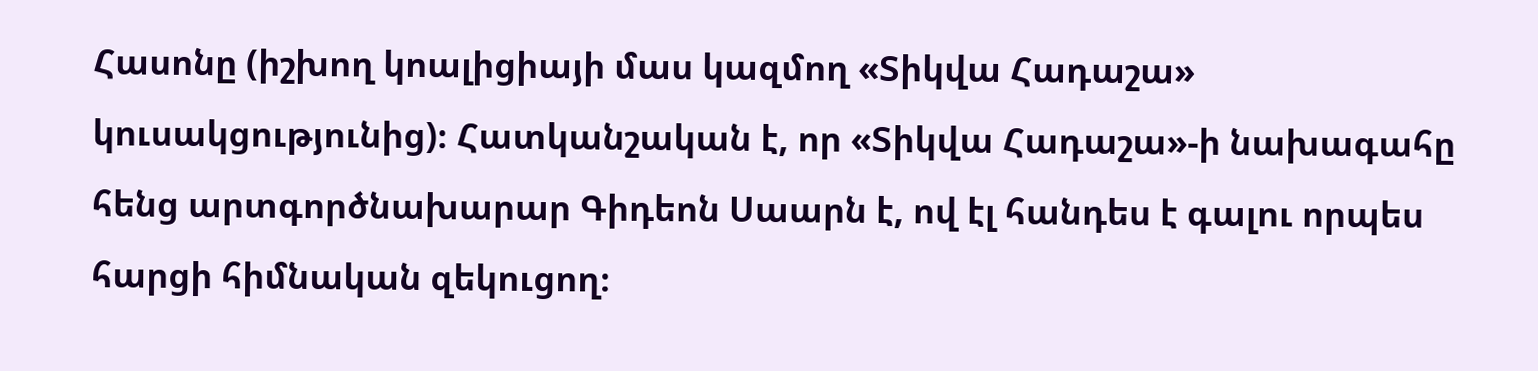Հասոնը (իշխող կոալիցիայի մաս կազմող «Տիկվա Հադաշա» կուսակցությունից)։ Հատկանշական է, որ «Տիկվա Հադաշա»-ի նախագահը հենց արտգործնախարար Գիդեոն Սաարն է, ով էլ հանդես է գալու որպես հարցի հիմնական զեկուցող։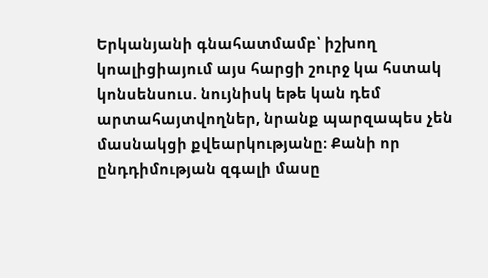Երկանյանի գնահատմամբ՝ իշխող կոալիցիայում այս հարցի շուրջ կա հստակ կոնսենսուս. նույնիսկ եթե կան դեմ արտահայտվողներ, նրանք պարզապես չեն մասնակցի քվեարկությանը։ Քանի որ ընդդիմության զգալի մասը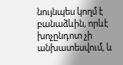նույնպես կողմ է բանաձևին, որևէ խոչընդոտ չի անխատեսվում, և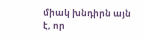միակ խնդիրն այն է, որ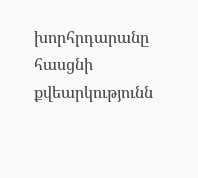խորհրդարանը հասցնի քվեարկությունն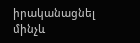իրականացնել մինչև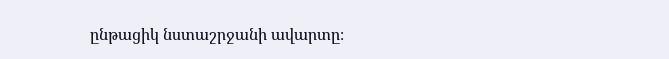ընթացիկ նստաշրջանի ավարտը։